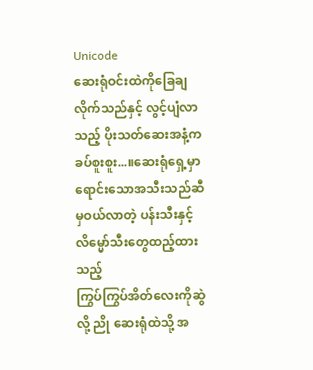Unicode
ဆေးရုံဝင်းထဲကိုခြေချလိုက်သည်နှင့် လွင့်ပျံလာသည့် ပိုးသတ်ဆေးအနံ့က ခပ်စူးစူး...။ဆေးရုံရှေ့မှာရောင်းသောအသီးသည်ဆီမှဝယ်လာတဲ့ ပန်းသီးနှင့် လိမ္မော်သီးတွေထည့်ထားသည့်
ကြွပ်ကြွပ်အိတ်လေးကိုဆွဲလို့ ညို ဆေးရုံထဲသို့ အ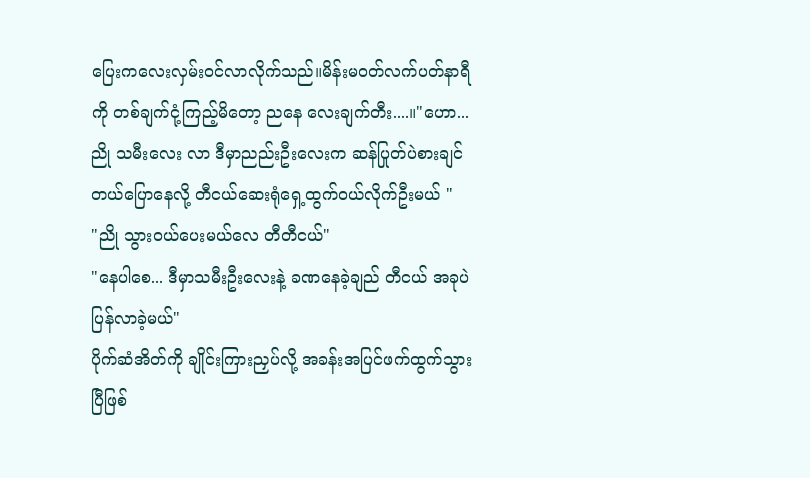ပြေးကလေးလှမ်းဝင်လာလိုက်သည်။မိန်းမဝတ်လက်ပတ်နာရီကို တစ်ချက်ငုံ့ကြည့်မိတော့ ညနေ လေးချက်တီး....။"ဟော... ညို သမီးလေး လာ ဒီမှာညည်းဦးလေးက ဆန်ပြုတ်ပဲစားချင်တယ်ပြောနေလို့ တီငယ်ဆေးရုံရှေ့ထွက်ဝယ်လိုက်ဦးမယ် "
"ညို သွားဝယ်ပေးမယ်လေ တီတီငယ်"
"နေပါစေ... ဒီမှာသမီးဦးလေးနဲ့ ခဏနေခဲ့ချည် တီငယ် အခုပဲပြန်လာခဲ့မယ်"
ပိုက်ဆံအိတ်ကို ချိုင်းကြားညှပ်လို့ အခန်းအပြင်ဖက်ထွက်သွားပြီဖြစ်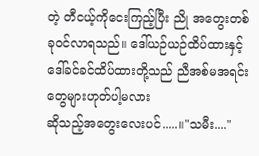တဲ့ တီငယ့်ကိုငေးကြည့်ပြီး ညို အတွေးတစ်ခုဝင်လာရသည်။ ဒေါ်ယဉ်ယဉ်ထိပ်ထားနှင့် ဒေါ်ခင်ခင်ထိပ်ထားတို့သည် ညီအစ်မအရင်းတွေများဟုတ်ပါ့မလား
ဆိုသည့်အတွေးလေးပင်.....။"သမီး...."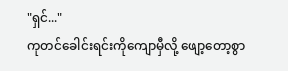"ရှင်..."
ကုတင်ခေါင်းရင်းကိုကျောမှီလို့ ဖျော့တော့စွာ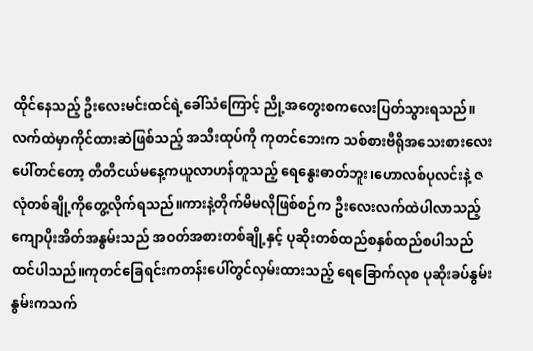ထိုင်နေသည့် ဦးလေးမင်းထင်ရဲ့ခေါ်သံကြောင့် ညို့အတွေးစကလေးပြတ်သွားရသည်။လက်ထဲမှာကိုင်ထားဆဲဖြစ်သည့် အသီးထုပ်ကို ကုတင်ဘေးက သစ်စားဗီရိုအသေးစားလေးပေါ်တင်တော့ တီတီငယ်မနေ့ကယူလာဟန်တူသည့် ရေနွေးဓာတ်ဘူး၊ဟောလစ်ပုလင်းနဲ့ ဇလုံတစ်ချို့ကိုတွေ့လိုက်ရသည်။ကားနဲ့တိုက်မိမလိုဖြစ်စဉ်က ဦးလေးလက်ထဲပါလာသည့်ကျောပိုးအိတ်အနွမ်းသည် အဝတ်အစားတစ်ချို့နှင့် ပုဆိုးတစ်ထည်စနှစ်ထည်စပါသည်ထင်ပါသည်။ကုတင်ခြေရင်းကတန်းပေါ်တွင်လှမ်းထားသည့် ရေခြောက်လုစ ပုဆိုးခပ်နွမ်းနွမ်းကသက်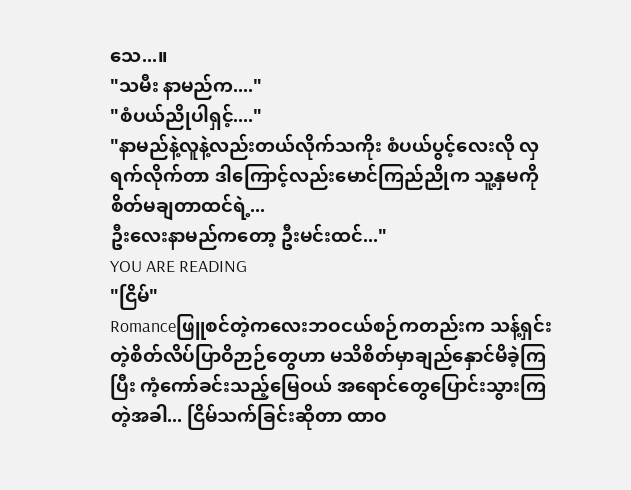သေ...။
"သမီး နာမည်က...."
"စံပယ်ညိုပါရှင့်...."
"နာမည်နဲ့လူနဲ့လည်းတယ်လိုက်သကိုး စံပယ်ပွင့်လေးလို လှရက်လိုက်တာ ဒါကြောင့်လည်းမောင်ကြည်ညိုက သူ့နှမကိုစိတ်မချတာထင်ရဲ့...
ဦးလေးနာမည်ကတော့ ဦးမင်းထင်..."
YOU ARE READING
"ငြိမ်"
Romanceဖြူစင်တဲ့ကလေးဘဝငယ်စဉ်ကတည်းက သန့်ရှင်းတဲ့စိတ်လိပ်ပြာဝိဉာဉ်တွေဟာ မသိစိတ်မှာချည်နှောင်မိခဲ့ကြပြီး ကံ့ကော်ခင်းသည့်မြေဝယ် အရောင်တွေပြောင်းသွားကြတဲ့အခါ... ငြိမ်သက်ခြင်းဆိုတာ ထာဝ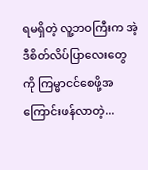ရမရှိတဲ့ လူ့ဘဝကြီးက အဲ့ဒီစိတ်လိပ်ပြာလေးတွေကို ကြမ္မာငင်စေဖို့အကြောင်းဖန်လာတဲ့...